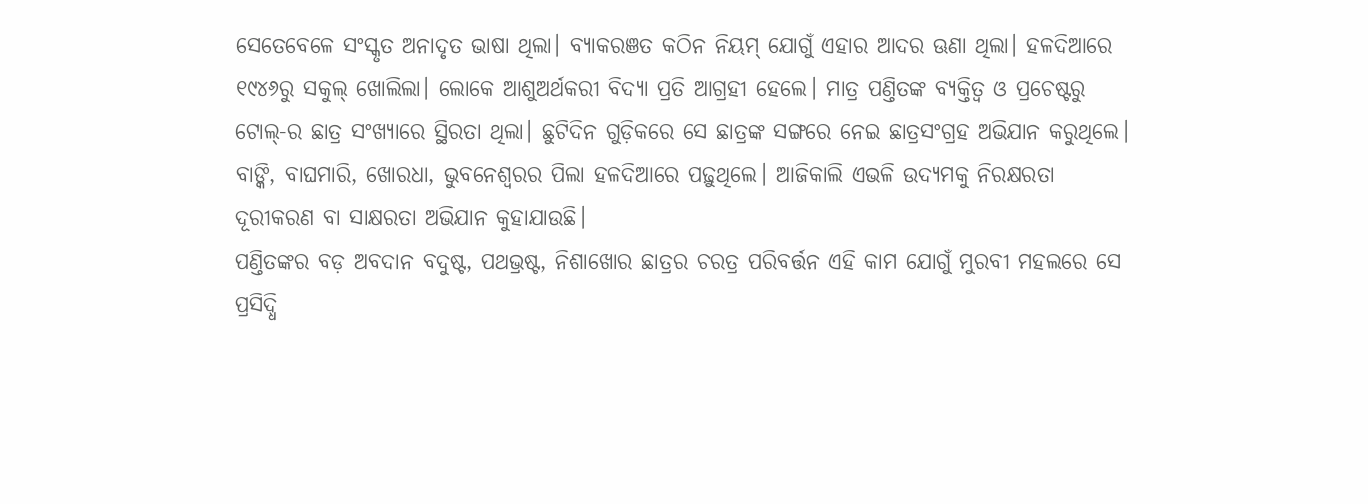ସେତେବେଳେ ସଂସ୍କୃତ ଅନାଦୃତ ଭାଷା ଥିଲା। ବ୍ୟାକରଞତ କଠିନ ନିୟମ୍ ଯୋଗୁଁ ଏହାର ଆଦର ଊଣା ଥିଲା। ହଳଦିଆରେ ୧୯୪୬ରୁ ସକୁଲ୍ ଖୋଲିଲା। ଲୋକେ ଆଶୁଅର୍ଥକରୀ ବିଦ୍ୟା ପ୍ରତି ଆଗ୍ରହୀ ହେଲେ। ମାତ୍ର ପଣ୍ତିତଙ୍କ ବ୍ୟକ୍ତିତ୍ୱ ଓ ପ୍ରଚେଷ୍ଟରୁ ଟୋଲ୍-ର ଛାତ୍ର ସଂଖ୍ୟାରେ ସ୍ଥିରତା ଥିଲା। ଛୁଟିଦିନ ଗୁଡ଼ିକରେ ସେ ଛାତ୍ରଙ୍କ ସଙ୍ଗରେ ନେଇ ଛାତ୍ରସଂଗ୍ରହ ଅଭିଯାନ କରୁଥିଲେ। ବାଙ୍କି, ବାଘମାରି, ଖୋରଧା, ଭୁବନେଶ୍ୱରର ପିଲା ହଳଦିଆରେ ପଢ଼ୁଥିଲେ। ଆଜିକାଲି ଏଭଳି ଉଦ୍ୟମକୁ ନିରକ୍ଷରତା ଦୂରୀକରଣ ବା ସାକ୍ଷରତା ଅଭିଯାନ କୁହାଯାଉଛି।
ପଣ୍ତିତଙ୍କର ବଡ଼ ଅବଦାନ ବଦୁଷ୍ଟ, ପଥଭ୍ରଷ୍ଟ, ନିଶାଖୋର ଛାତ୍ରର ଚରତ୍ର ପରିବର୍ତ୍ତନ ଏହି କାମ ଯୋଗୁଁ ମୁରବୀ ମହଲରେ ସେ ପ୍ରସିଦ୍ଧି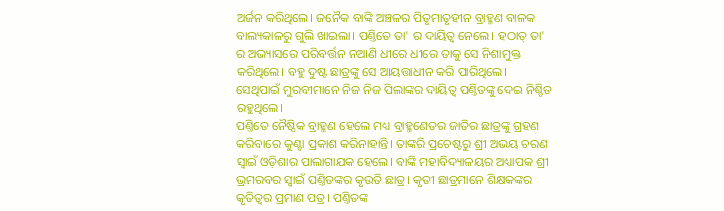ଅର୍ଜନ କରିଥିଲେ। ଜନୈକ ବାଙ୍କି ଅଞ୍ଚଳର ପିତୃମାତୃହୀନ ବ୍ରାହ୍ମଣ ବାଳକ ବାଲ୍ୟକାଳରୁ ଗୁଲି ଖାଇଲା। ପଣ୍ତିତେ ତା' ର ଦାୟିତ୍ୱ ନେଲେ। ହଠାତ୍ ତା' ର ଅଭ୍ୟାସରେ ପରିବର୍ତ୍ତନ ନଆଣି ଧୀରେ ଧୀରେ ତାକୁ ସେ ନିଶାମୁକ୍ତ କରିଥିଲେ। ବହୁ ଦୁଷ୍ଟ ଛାତ୍ରଙ୍କୁ ସେ ଆୟତ୍ତାଧୀନ କରି ପାରିଥିଲେ। ସେଥିପାଇଁ ମୁରବୀମାନେ ନିଜ ନିଜ ପିଲାଙ୍କର ଦାୟିତ୍ୱ ପଣ୍ତିତଙ୍କୁ ଦେଇ ନିଶ୍ଚିତ ରହୁଥିଲେ।
ପଣ୍ତିତେ ନୈଷ୍ଠିକ ବ୍ରାହ୍ମଣ ହେଲେ ମଧ୍ୟ ବ୍ରାହ୍ମଣେତର ଜାତିର ଛାତ୍ରଙ୍କୁ ଗ୍ରହଣ କରିବାରେ କୁଣ୍ଟା ପ୍ରକାଶ କରିନାହାନ୍ତି। ତାଙ୍କରି ପ୍ରଚେଷ୍ଟରୁ ଶ୍ରୀ ଅଭୟ ଚରଣ ସ୍ୱାଇଁ ଓଡ଼ିଶାର ପାଲାଗାଯକ ହେଲେ। ବାଙ୍କି ମହାବିଦ୍ୟାଳୟର ଅଧ୍ୟାପକ ଶ୍ରୀ ଭ୍ରମରବର ସ୍ୱାଇଁ ପଣ୍ତିତଙ୍କର କୃଉତି ଛାତ୍ର। କୃତୀ ଛାତ୍ରମାନେ ଶିକ୍ଷକଙ୍କର କୃତିତ୍ୱର ପ୍ରମାଣ ପତ୍ର। ପଣ୍ତିତଙ୍କ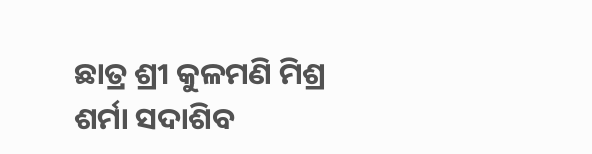ଛାତ୍ର ଶ୍ରୀ କୁଳମଣି ମିଶ୍ର ଶର୍ମା ସଦାଶିବ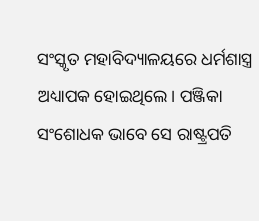ସଂସ୍କୃତ ମହାବିଦ୍ୟାଳୟରେ ଧର୍ମଶାସ୍ତ୍ର ଅଧ୍ୟାପକ ହୋଇଥିଲେ। ପଞ୍ଜିକା ସଂଶୋଧକ ଭାବେ ସେ ରାଷ୍ଟ୍ରପତି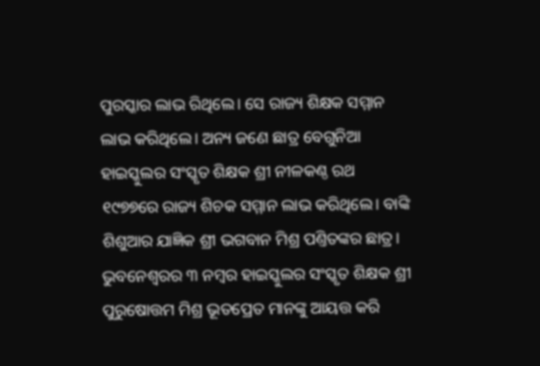ପୁରସ୍କାର ଲାଭ ରିଥିଲେ। ସେ ରାଜ୍ୟ ଶିକ୍ଷକ ସମ୍ମାନ ଲାଭ କରିଥିଲେ। ଅନ୍ୟ ଜଣେ ଛାତ୍ର ବେଗୁନିଆ ହାଇସ୍କୁଲର ସଂସ୍କୃତ ଶିକ୍ଷକ ଶ୍ରୀ ନୀଳକଣ୍ଠ ରଥ ୧୯୭୭ରେ ରାଜ୍ୟ ଶିଚକ ସମ୍ମାନ ଲାଭ କରିଥିଲେ। ବାଙ୍କି ଶିଶୁଆର ଯାଜ୍ଞିକ ଶ୍ରୀ ଭଗବାନ ମିଶ୍ର ପଣ୍ତିତଙ୍କର ଛାତ୍ର।
ଭୁବନେଶ୍ୱରର ୩ ନମ୍ବର ହାଇସ୍କୁଲର ସଂସ୍କୃତ ଶିକ୍ଷକ ଶ୍ରୀ ପୁରୁଷୋତ୍ତମ ମିଶ୍ର ଭୂତପ୍ରେତ ମାନଙ୍କୁ ଆୟତ୍ତ କରି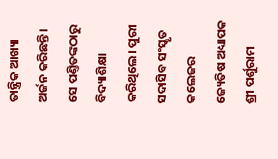ତାନ୍ତ୍ରିକ ଆଖ୍ୟା ଅର୍ଜନ କରିଛନ୍ତି। ସେ ପଣ୍ତିତଙ୍କଠାରୁ ବିଦ୍ୟାଶିକ୍ଷା କରିଥିଲେ। ପୁରୀ ସଦାସିବ ସଂସ୍କୃତ କଲେଜର ଜ୍ୟେତିଷ ଅଧ୍ୟାପକ ଶ୍ରୀ ପର୍ଶୁରାମ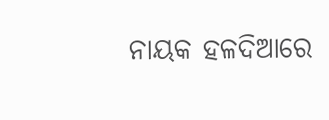ନାୟକ ହଳଦିଆରେ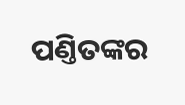ପଣ୍ତିତଙ୍କର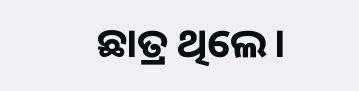ଛାତ୍ର ଥିଲେ।